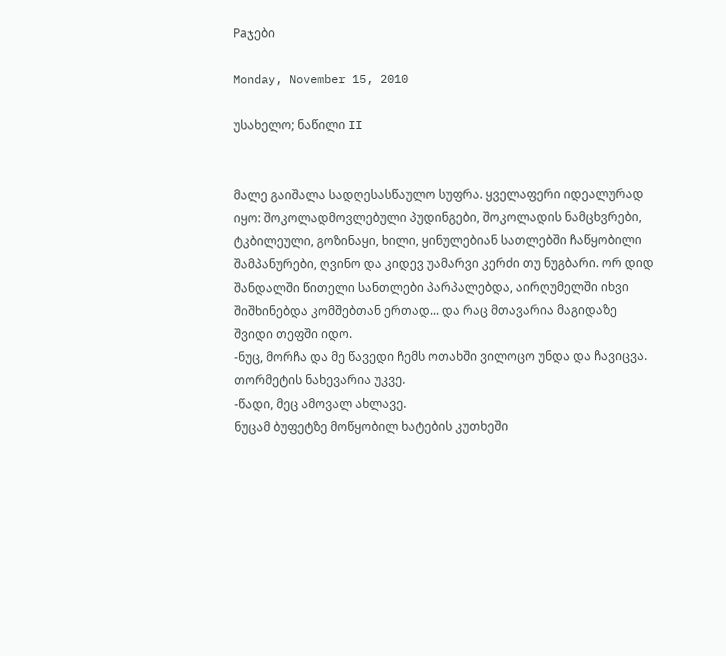Paჯები

Monday, November 15, 2010

უსახელო; ნაწილი II


მალე გაიშალა სადღესასწაულო სუფრა. ყველაფერი იდეალურად იყო: შოკოლადმოვლებული პუდინგები, შოკოლადის ნამცხვრები, ტკბილეული, გოზინაყი, ხილი, ყინულებიან სათლებში ჩაწყობილი შამპანურები, ღვინო და კიდევ უამარვი კერძი თუ ნუგბარი. ორ დიდ შანდალში წითელი სანთლები პარპალებდა, აირღუმელში იხვი შიშხინებდა კომშებთან ერთად... და რაც მთავარია მაგიდაზე შვიდი თეფში იდო.
-ნუც, მორჩა და მე წავედი ჩემს ოთახში ვილოცო უნდა და ჩავიცვა. თორმეტის ნახევარია უკვე.
-წადი, მეც ამოვალ ახლავე.
ნუცამ ბუფეტზე მოწყობილ ხატების კუთხეში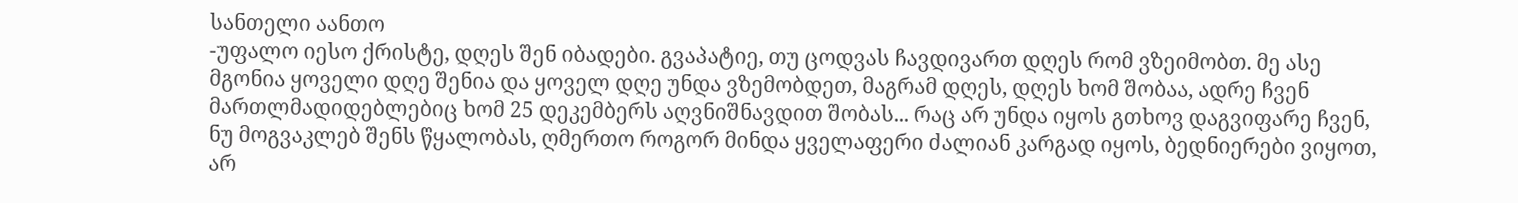სანთელი აანთო
-უფალო იესო ქრისტე, დღეს შენ იბადები. გვაპატიე, თუ ცოდვას ჩავდივართ დღეს რომ ვზეიმობთ. მე ასე მგონია ყოველი დღე შენია და ყოველ დღე უნდა ვზემობდეთ, მაგრამ დღეს, დღეს ხომ შობაა, ადრე ჩვენ მართლმადიდებლებიც ხომ 25 დეკემბერს აღვნიშნავდით შობას... რაც არ უნდა იყოს გთხოვ დაგვიფარე ჩვენ, ნუ მოგვაკლებ შენს წყალობას, ღმერთო როგორ მინდა ყველაფერი ძალიან კარგად იყოს, ბედნიერები ვიყოთ, არ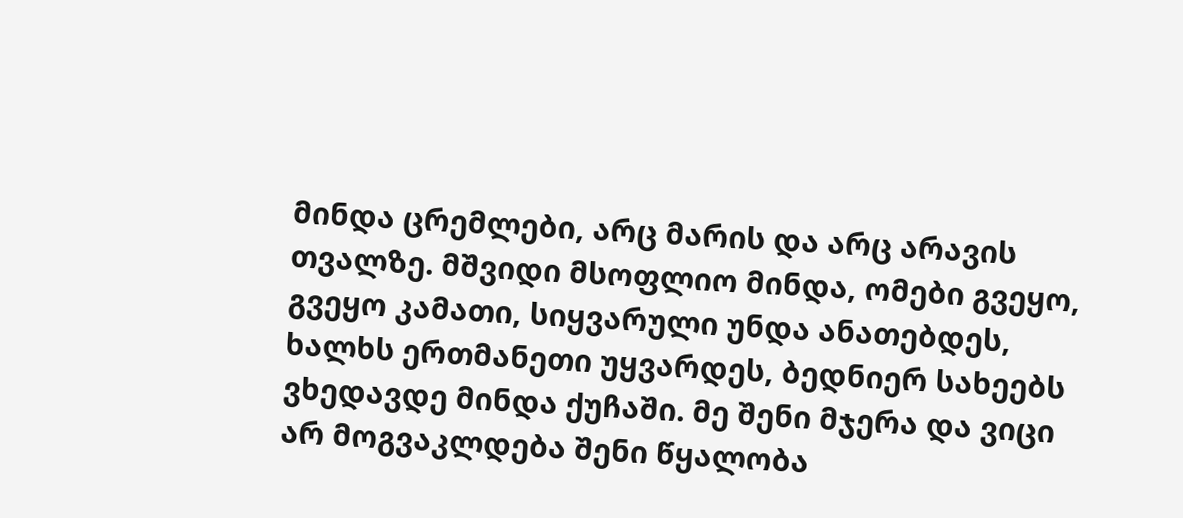მინდა ცრემლები, არც მარის და არც არავის თვალზე. მშვიდი მსოფლიო მინდა, ომები გვეყო, გვეყო კამათი, სიყვარული უნდა ანათებდეს, ხალხს ერთმანეთი უყვარდეს, ბედნიერ სახეებს ვხედავდე მინდა ქუჩაში. მე შენი მჯერა და ვიცი არ მოგვაკლდება შენი წყალობა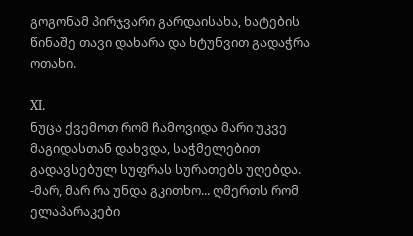გოგონამ პირჯვარი გარდაისახა, ხატების წინაშე თავი დახარა და ხტუნვით გადაჭრა ოთახი.

XI.
ნუცა ქვემოთ რომ ჩამოვიდა მარი უკვე მაგიდასთან დახვდა, საჭმელებით გადავსებულ სუფრას სურათებს უღებდა.
-მარ, მარ რა უნდა გკითხო... ღმერთს რომ ელაპარაკები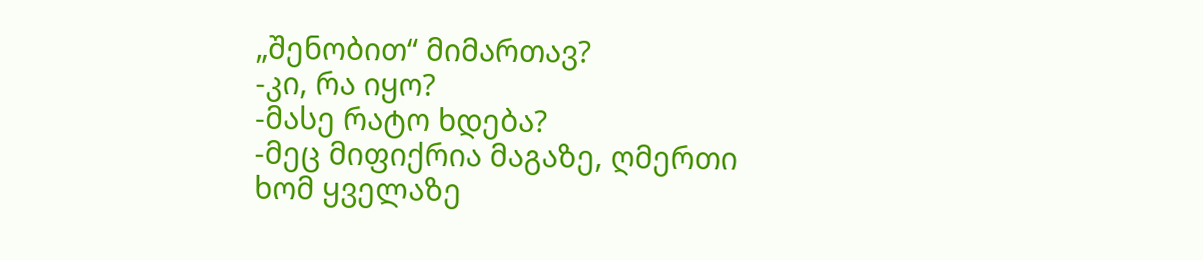„შენობით“ მიმართავ?
-კი, რა იყო?
-მასე რატო ხდება?
-მეც მიფიქრია მაგაზე, ღმერთი ხომ ყველაზე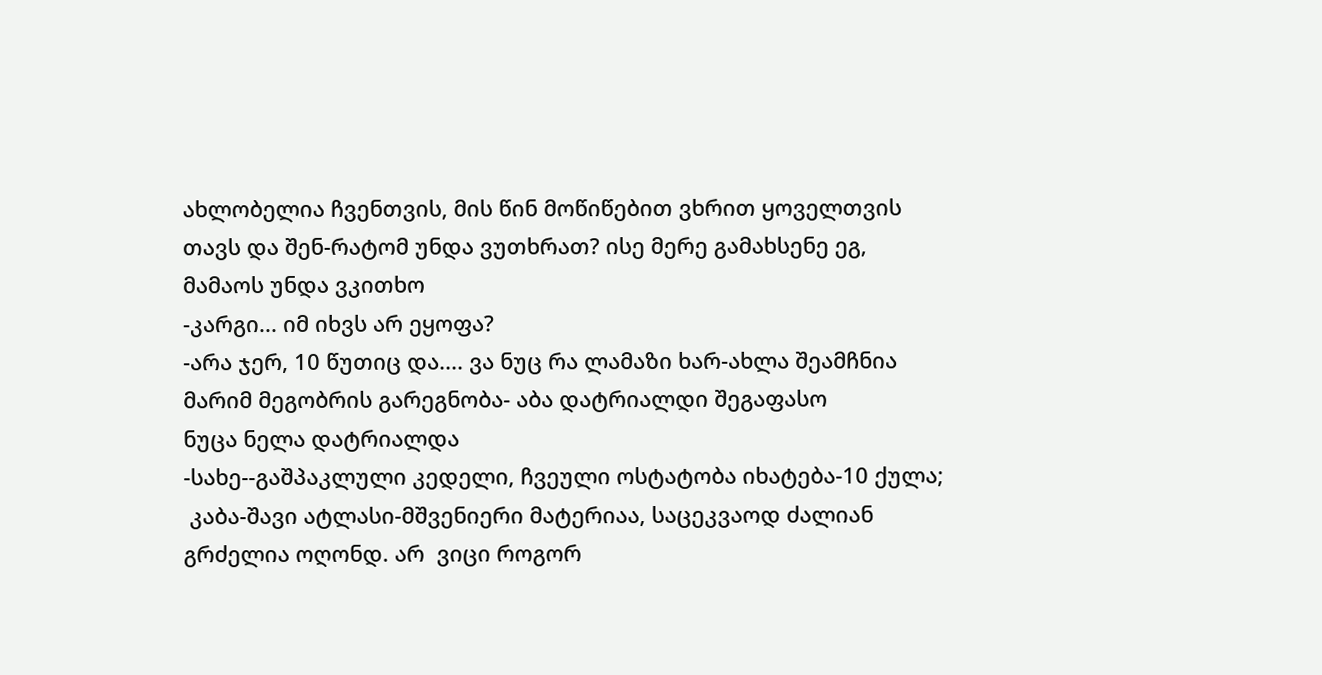ახლობელია ჩვენთვის, მის წინ მოწიწებით ვხრით ყოველთვის თავს და შენ-რატომ უნდა ვუთხრათ? ისე მერე გამახსენე ეგ, მამაოს უნდა ვკითხო
-კარგი... იმ იხვს არ ეყოფა?
-არა ჯერ, 10 წუთიც და.... ვა ნუც რა ლამაზი ხარ-ახლა შეამჩნია მარიმ მეგობრის გარეგნობა- აბა დატრიალდი შეგაფასო
ნუცა ნელა დატრიალდა
-სახე--გაშპაკლული კედელი, ჩვეული ოსტატობა იხატება-10 ქულა;
 კაბა-შავი ატლასი-მშვენიერი მატერიაა, საცეკვაოდ ძალიან გრძელია ოღონდ. არ  ვიცი როგორ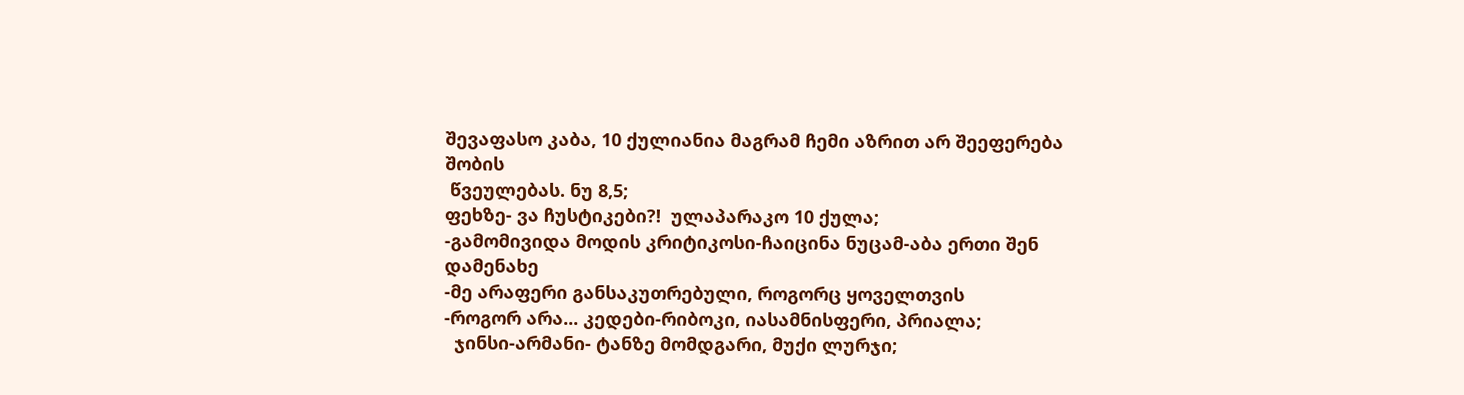შევაფასო კაბა, 10 ქულიანია მაგრამ ჩემი აზრით არ შეეფერება შობის
 წვეულებას. ნუ 8,5;
ფეხზე- ვა ჩუსტიკები?!  ულაპარაკო 10 ქულა;
-გამომივიდა მოდის კრიტიკოსი-ჩაიცინა ნუცამ-აბა ერთი შენ დამენახე
-მე არაფერი განსაკუთრებული, როგორც ყოველთვის
-როგორ არა... კედები-რიბოკი, იასამნისფერი, პრიალა;
  ჯინსი-არმანი- ტანზე მომდგარი, მუქი ლურჯი;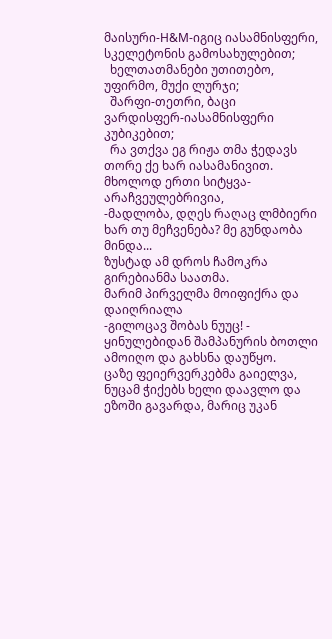მაისური-H&M-იგიც იასამნისფერი, სკელეტონის გამოსახულებით;
  ხელთათმანები უთითებო, უფირმო, მუქი ლურჯი;
  შარფი-თეთრი, ბაცი ვარდისფერ-იასამნისფერი კუბიკებით;
  რა ვთქვა ეგ რიჟა თმა ჭედავს თორე ქე ხარ იასამანივით. მხოლოდ ერთი სიტყვა-არაჩვეულებრივია,
-მადლობა, დღეს რაღაც ლმბიერი ხარ თუ მეჩვენება? მე გუნდაობა მინდა...
ზუსტად ამ დროს ჩამოკრა გირებიანმა საათმა.
მარიმ პირველმა მოიფიქრა და დაიღრიალა
-გილოცავ შობას ნუუც! - ყინულებიდან შამპანურის ბოთლი ამოიღო და გახსნა დაუწყო.
ცაზე ფეიერვერკებმა გაიელვა, ნუცამ ჭიქებს ხელი დაავლო და ეზოში გავარდა, მარიც უკან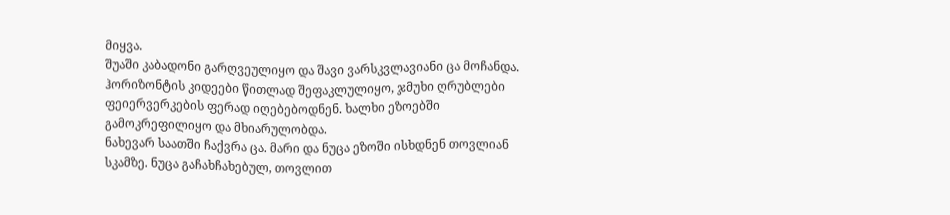მიყვა.
შუაში კაბადონი გარღვეულიყო და შავი ვარსკვლავიანი ცა მოჩანდა. ჰორიზონტის კიდეები წითლად შეფაკლულიყო, ჯმუხი ღრუბლები ფეიერვერკების ფერად იღებებოდნენ. ხალხი ეზოებში გამოკრეფილიყო და მხიარულობდა.
ნახევარ საათში ჩაქვრა ცა. მარი და ნუცა ეზოში ისხდნენ თოვლიან სკამზე. ნუცა გაჩახჩახებულ, თოვლით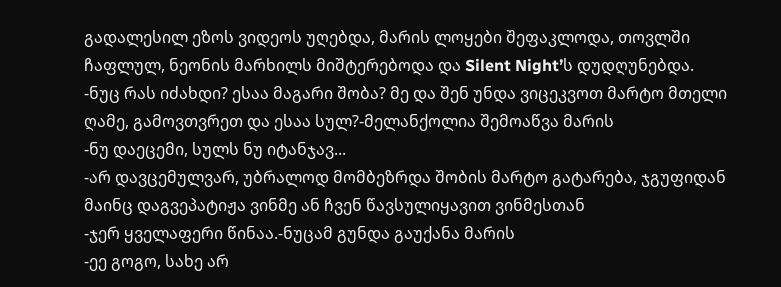გადალესილ ეზოს ვიდეოს უღებდა, მარის ლოყები შეფაკლოდა, თოვლში ჩაფლულ, ნეონის მარხილს მიშტერებოდა და Silent Night’ს დუდღუნებდა.
-ნუც რას იძახდი? ესაა მაგარი შობა? მე და შენ უნდა ვიცეკვოთ მარტო მთელი ღამე, გამოვთვრეთ და ესაა სულ?-მელანქოლია შემოაწვა მარის
-ნუ დაეცემი, სულს ნუ იტანჯავ...
-არ დავცემულვარ, უბრალოდ მომბეზრდა შობის მარტო გატარება, ჯგუფიდან მაინც დაგვეპატიჟა ვინმე ან ჩვენ წავსულიყავით ვინმესთან
-ჯერ ყველაფერი წინაა.-ნუცამ გუნდა გაუქანა მარის
-ეე გოგო, სახე არ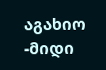აგახიო
-მიდი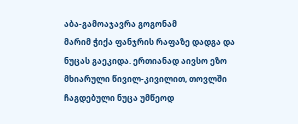აბა-გამოაჯავრა გოგონამ
მარიმ ჭიქა ფანჯრის რაფაზე დადგა და ნუცას გაეკიდა. ერთიანად აივსო ეზო მხიარული წივილ-კივილით, თოვლში ჩაგდებული ნუცა უმწეოდ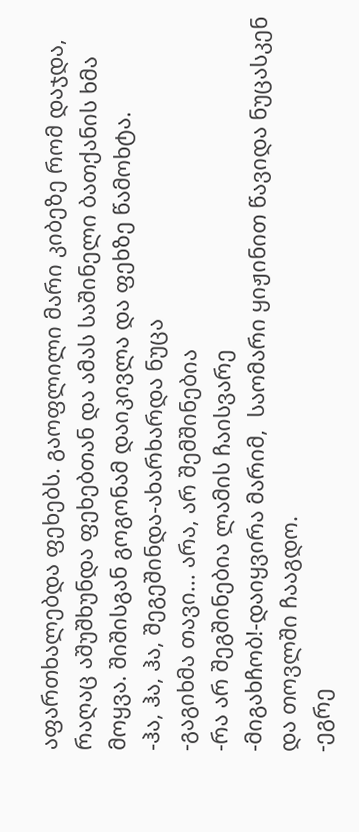აფართხალებდა ფეხებს. გაოფლილი მარი კიბეზე რომ დაჯდა, რაღაც აშუშხუნდა ფეხებთან და ამას საშინელი ბათქანის ხმა მოყვა. შიშისგან გოგონამ დაიკივლა და ფეხზე წამოხტა.
-ჰა, ჰა, ჰა, შეგეშინდა-ახარხარდა ნუცა
-გაგიხმა თავი... არა, არ შემშინებია
-რა არ შეგშინებია ლამის ჩაისვარე
-მიგახჩობ!-დაიყვირა მარიმ,  საომარი ყიჟინით წავიდა ნუცასკენ და თოვლში ჩააგდო.
-ეგრე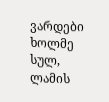ვარდები ხოლმე სულ, ლამის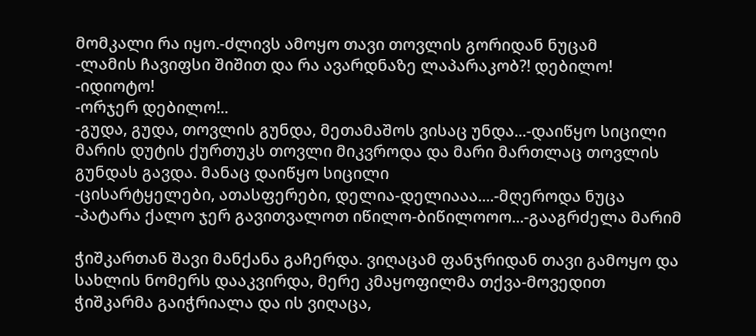მომკალი რა იყო.-ძლივს ამოყო თავი თოვლის გორიდან ნუცამ
-ლამის ჩავიფსი შიშით და რა ავარდნაზე ლაპარაკობ?! დებილო!
-იდიოტო!
-ორჯერ დებილო!..
-გუდა, გუდა, თოვლის გუნდა, მეთამაშოს ვისაც უნდა...-დაიწყო სიცილი
მარის დუტის ქურთუკს თოვლი მიკვროდა და მარი მართლაც თოვლის გუნდას გავდა. მანაც დაიწყო სიცილი
-ცისარტყელები, ათასფერები, დელია-დელიააა....-მღეროდა ნუცა
-პატარა ქალო ჯერ გავითვალოთ იწილო-ბიწილოოო...-გააგრძელა მარიმ

ჭიშკართან შავი მანქანა გაჩერდა. ვიღაცამ ფანჯრიდან თავი გამოყო და სახლის ნომერს დააკვირდა, მერე კმაყოფილმა თქვა-მოვედით
ჭიშკარმა გაიჭრიალა და ის ვიღაცა,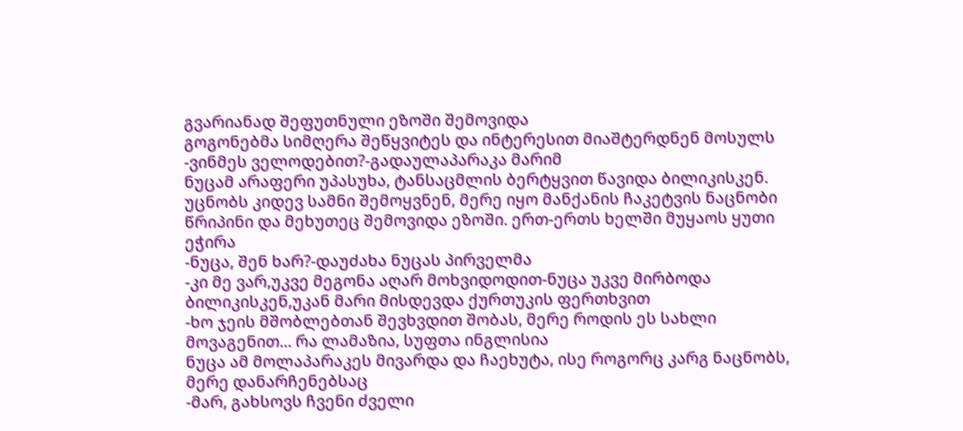გვარიანად შეფუთნული ეზოში შემოვიდა
გოგონებმა სიმღერა შეწყვიტეს და ინტერესით მიაშტერდნენ მოსულს
-ვინმეს ველოდებით?-გადაულაპარაკა მარიმ
ნუცამ არაფერი უპასუხა, ტანსაცმლის ბერტყვით წავიდა ბილიკისკენ.
უცნობს კიდევ სამნი შემოყვნენ, მერე იყო მანქანის ჩაკეტვის ნაცნობი წრიპინი და მეხუთეც შემოვიდა ეზოში. ერთ-ერთს ხელში მუყაოს ყუთი ეჭირა
-ნუცა, შენ ხარ?-დაუძახა ნუცას პირველმა
-კი მე ვარ,უკვე მეგონა აღარ მოხვიდოდით-ნუცა უკვე მირბოდა ბილიკისკენ,უკან მარი მისდევდა ქურთუკის ფერთხვით
-ხო ჯეის მშობლებთან შევხვდით შობას, მერე როდის ეს სახლი მოვაგენით... რა ლამაზია, სუფთა ინგლისია
ნუცა ამ მოლაპარაკეს მივარდა და ჩაეხუტა, ისე როგორც კარგ ნაცნობს, მერე დანარჩენებსაც
-მარ, გახსოვს ჩვენი ძველი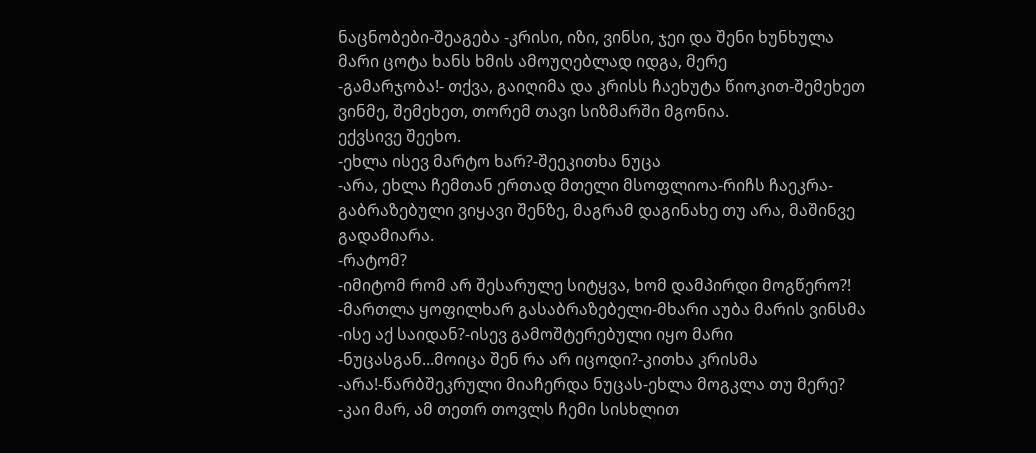ნაცნობები-შეაგება -კრისი, იზი, ვინსი, ჯეი და შენი ხუნხულა
მარი ცოტა ხანს ხმის ამოუღებლად იდგა, მერე
-გამარჯობა!- თქვა, გაიღიმა და კრისს ჩაეხუტა წიოკით-შემეხეთ ვინმე, შემეხეთ, თორემ თავი სიზმარში მგონია.
ექვსივე შეეხო.
-ეხლა ისევ მარტო ხარ?-შეეკითხა ნუცა
-არა, ეხლა ჩემთან ერთად მთელი მსოფლიოა-რიჩს ჩაეკრა-გაბრაზებული ვიყავი შენზე, მაგრამ დაგინახე თუ არა, მაშინვე გადამიარა.
-რატომ?
-იმიტომ რომ არ შესარულე სიტყვა, ხომ დამპირდი მოგწერო?!
-მართლა ყოფილხარ გასაბრაზებელი-მხარი აუბა მარის ვინსმა
-ისე აქ საიდან?-ისევ გამოშტერებული იყო მარი
-ნუცასგან...მოიცა შენ რა არ იცოდი?-კითხა კრისმა
-არა!-წარბშეკრული მიაჩერდა ნუცას-ეხლა მოგკლა თუ მერე?
-კაი მარ, ამ თეთრ თოვლს ჩემი სისხლით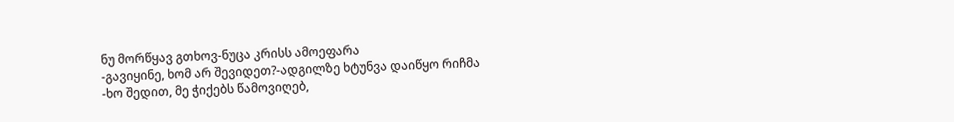ნუ მორწყავ გთხოვ-ნუცა კრისს ამოეფარა
-გავიყინე, ხომ არ შევიდეთ?-ადგილზე ხტუნვა დაიწყო რიჩმა
-ხო შედით, მე ჭიქებს წამოვიღებ,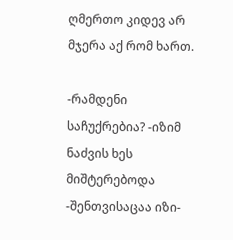ღმერთო კიდევ არ მჯერა აქ რომ ხართ.

-რამდენი საჩუქრებია? -იზიმ ნაძვის ხეს მიშტერებოდა
-შენთვისაცაა იზი-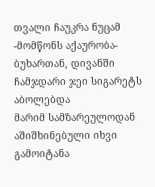თვალი ჩაუკრა ნუცამ
-მომწონს აქაურობა- ბუხართან, დივანში ჩამჯდარი ჯეი სიგარეტს აბოლებდა
მარიმ სამზარეულოდან აშიშხინებული იხვი გამოიტანა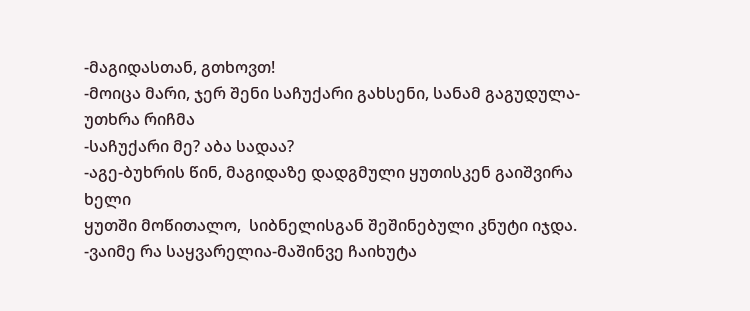-მაგიდასთან, გთხოვთ!
-მოიცა მარი, ჯერ შენი საჩუქარი გახსენი, სანამ გაგუდულა-უთხრა რიჩმა
-საჩუქარი მე? აბა სადაა?
-აგე-ბუხრის წინ, მაგიდაზე დადგმული ყუთისკენ გაიშვირა ხელი
ყუთში მოწითალო,  სიბნელისგან შეშინებული კნუტი იჯდა.
-ვაიმე რა საყვარელია-მაშინვე ჩაიხუტა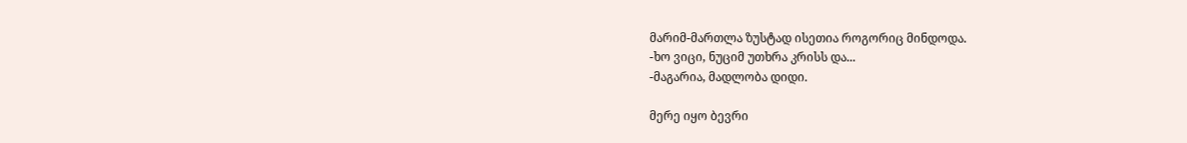მარიმ-მართლა ზუსტად ისეთია როგორიც მინდოდა.
-ხო ვიცი, ნუციმ უთხრა კრისს და...
-მაგარია, მადლობა დიდი.

მერე იყო ბევრი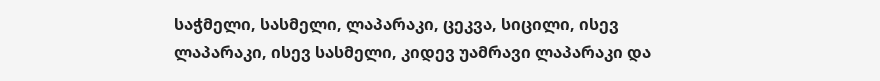საჭმელი, სასმელი, ლაპარაკი, ცეკვა, სიცილი, ისევ ლაპარაკი, ისევ სასმელი, კიდევ უამრავი ლაპარაკი და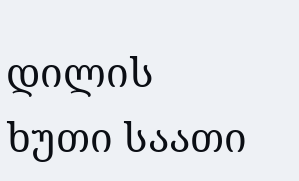დილის ხუთი საათი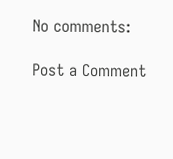No comments:

Post a Comment